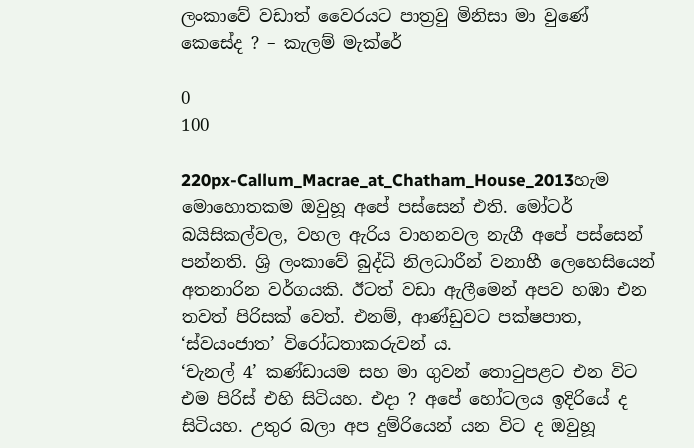ලංකාවේ වඩාත් වෛරයට පාත්‍රවු මිනිසා මා වුණේ කෙසේද ? – කැලම් මැක්රේ

0
100

220px-Callum_Macrae_at_Chatham_House_2013හැම මොහොතකම ඔවුහූ අපේ පස්සෙන් එති. මෝටර් බයිසිකල්වල, වහල ඇරිය වාහනවල නැගී අපේ පස්සෙන් පන්නති. ශ්‍රි ලංකාවේ බුද්ධි නිලධාරීන් වනාහී ලෙහෙසියෙන් අතනාරින වර්ගයකි. ඊටත් වඩා ඇලීමෙන් අපව හඹා එන තවත් පිරිසක් වෙත්. එනම්, ආණ්ඩුවට පක්ෂපාත, ‘ස්වයංජාත’ විරෝධතාකරුවන් ය.
‘චැනල් 4’ කණ්ඩායම සහ මා ගුවන් තොටුපළට එන විට එම පිරිස් එහි සිටියහ. එදා ? අපේ හෝටලය ඉදිරියේ ද සිටියහ. උතුර බලා අප දුම්රියෙන් යන විට ද ඔවුහූ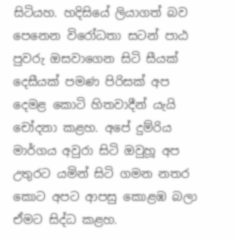සිටියහ. හදිසියේ ලියාගත් බව පෙනෙන විරෝධතා සටන් පාඨ පුවරු ඔසවාගෙන සිටි සීයක් දෙසීයක් පමණ පිරිසක් අප දෙමළ කොටි හිතවාදීන් යැයි චෝදනා කළහ. අපේ දුම්රිය මාර්ගය අවුරා සිටි ඔවුහූ අප උතුරට යමින් සිටි ගමන නතර කොට අපට ආපසු කොළඹ බලා ඒමට සිද්ධ කළහ.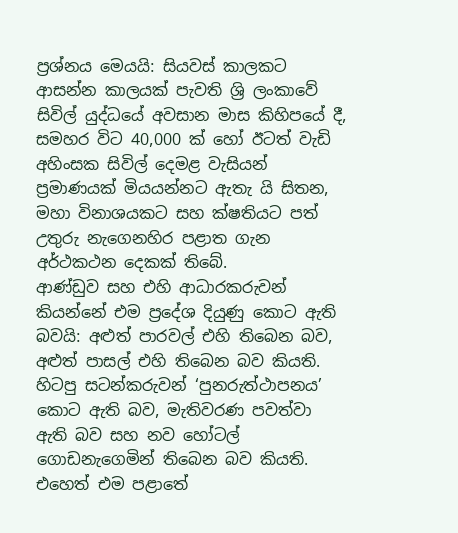ප්‍රශ්නය මෙයයි: සියවස් කාලකට ආසන්න කාලයක් පැවති ශ්‍රි ලංකාවේ සිවිල් යුද්ධයේ අවසාන මාස කිහිපයේ දී, සමහර විට 40,000 ක් හෝ ඊටත් වැඩි අහිංසක සිවිල් දෙමළ වැසියන් ප්‍රමාණයක් මියයන්නට ඇතැ යි සිතන, මහා විනාශයකට සහ ක්ෂතියට පත් උතුරු නැගෙනහිර පළාත ගැන අර්ථකථන දෙකක් තිබේ.
ආණ්ඩුව සහ එහි ආධාරකරුවන් කියන්නේ එම ප්‍රදේශ දියුණු කොට ඇති බවයි: අළුත් පාරවල් එහි තිබෙන බව, අළුත් පාසල් එහි තිබෙන බව කියති. හිටපු සටන්කරුවන් ‘පුනරුත්ථාපනය’ කොට ඇති බව, මැතිවරණ පවත්වා ඇති බව සහ නව හෝටල් ගොඩනැගෙමින් තිබෙන බව කියති.
එහෙත් එම පළාතේ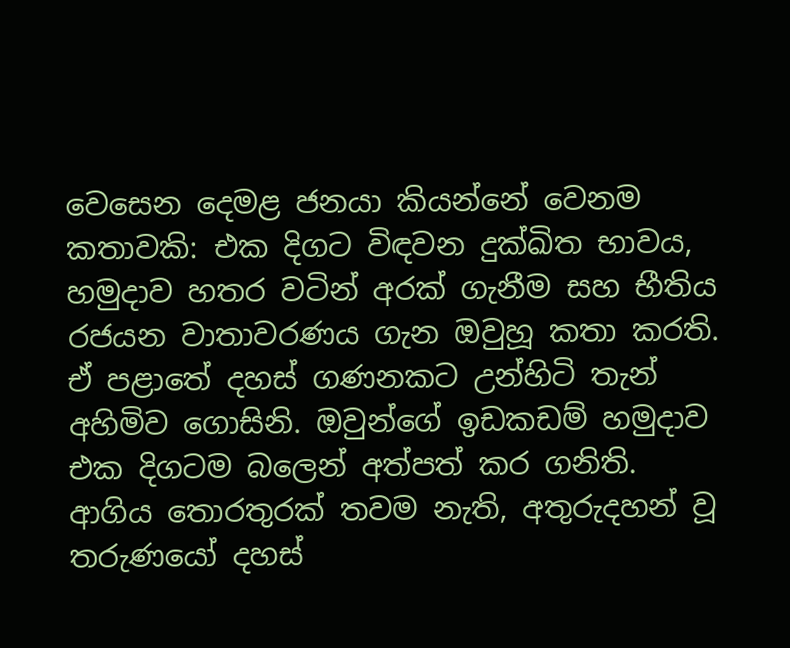වෙසෙන දෙමළ ජනයා කියන්නේ වෙනම කතාවකි: එක දිගට විඳවන දුක්ඛිත භාවය, හමුදාව හතර වටින් අරක් ගැනීම සහ භීතිය රජයන වාතාවරණය ගැන ඔවුහූ කතා කරති. ඒ පළාතේ දහස් ගණනකට උන්හිටි තැන් අහිමිව ගොසිනි. ඔවුන්ගේ ඉඩකඩම් හමුදාව එක දිගටම බලෙන් අත්පත් කර ගනිති. ආගිය තොරතුරක් තවම නැති, අතුරුදහන් වූ තරුණයෝ දහස්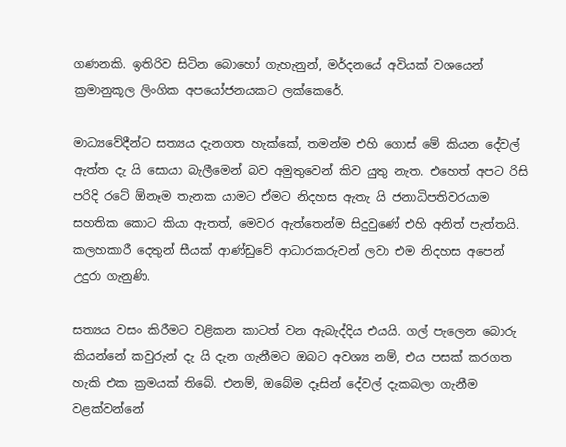ගණනකි. ඉතිරිව සිටින බොහෝ ගැහැනුන්, මර්දනයේ අවියක් වශයෙන් ක්‍රමානුකූල ලිංගික අපයෝජනයකට ලක්කෙරේ.

මාධ්‍යවේදීන්ට සත්‍යය දැනගත හැක්කේ, තමන්ම එහි ගොස් මේ කියන දේවල් ඇත්ත දැ යි සොයා බැලීමෙන් බව අමුතුවෙන් කිව යුතු නැත. එහෙත් අපට රිසි පරිදි රටේ ඕනෑම තැනක යාමට ඒමට නිදහස ඇතැ යි ජනාධිපතිවරයාම සහතික කොට කියා ඇතත්, මෙවර ඇත්තෙන්ම සිදුවුණේ එහි අනිත් පැත්තයි. කලහකාරී දෙතුන් සීයක් ආණ්ඩුවේ ආධාරකරුවන් ලවා එම නිදහස අපෙන් උදුරා ගැනුණි.

සත්‍යය වසං කිරීමට වළිකන කාටත් වන ඇබැද්දිය එයයි. ගල් පැලෙන බොරු කියන්නේ කවුරුන් දැ යි දැන ගැනීමට ඔබට අවශ්‍ය නම්, එය පසක් කරගත හැකි එක ක්‍රමයක් තිබේ. එනම්, ඔබේම දෑසින් දේවල් දැකබලා ගැනීම වළක්වන්නේ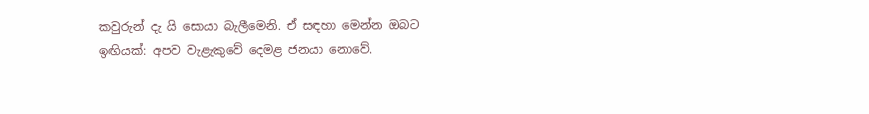කවුරුන් දැ යි සොයා බැලීමෙනි. ඒ සඳහා මෙන්න ඔබට ඉඟියක්: අපව වැළැකුවේ දෙමළ ජනයා නොවේ.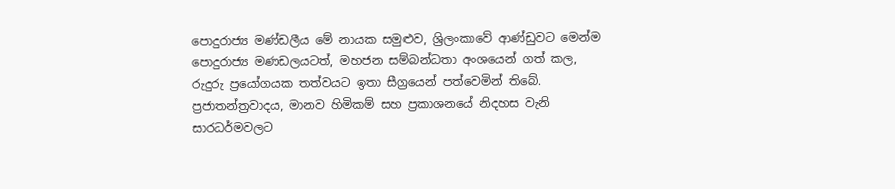පොදුරාජ්‍ය මණ්ඩලීය මේ නායක සමුළුව, ශ්‍රිලංකාවේ ආණ්ඩුවට මෙන්ම පොදුරාජ්‍ය මණඩලයටත්, මහජන සම්බන්ධතා අංශයෙන් ගත් කල, රුදුරු ප්‍රයෝගයක තත්වයට ඉතා සීග්‍රයෙන් පත්වෙමින් තිබේ. ප්‍රජාතන්ත්‍රවාදය, මානව හිමිකම් සහ ප්‍රකාශනයේ නිදහස වැනි සාරධර්මවලට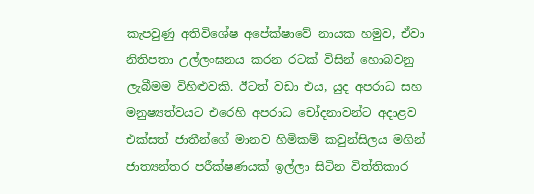කැපවුණු අතිවිශේෂ අපේක්ෂාවේ නායක හමුව, ඒවා නිතිපතා උල්ලංඝනය කරන රටක් විසින් හොබවනු ලැබීමම විහිළුවකි. ඊටත් වඩා එය, යුද අපරාධ සහ මනුෂ්‍යත්වයට එරෙහි අපරාධ චෝදනාවන්ට අදාළව එක්සත් ජාතීන්ගේ මානව හිමිකම් කවුන්සිලය මගින් ජාත්‍යන්තර පරීක්ෂණයක් ඉල්ලා සිටින විත්තිකාර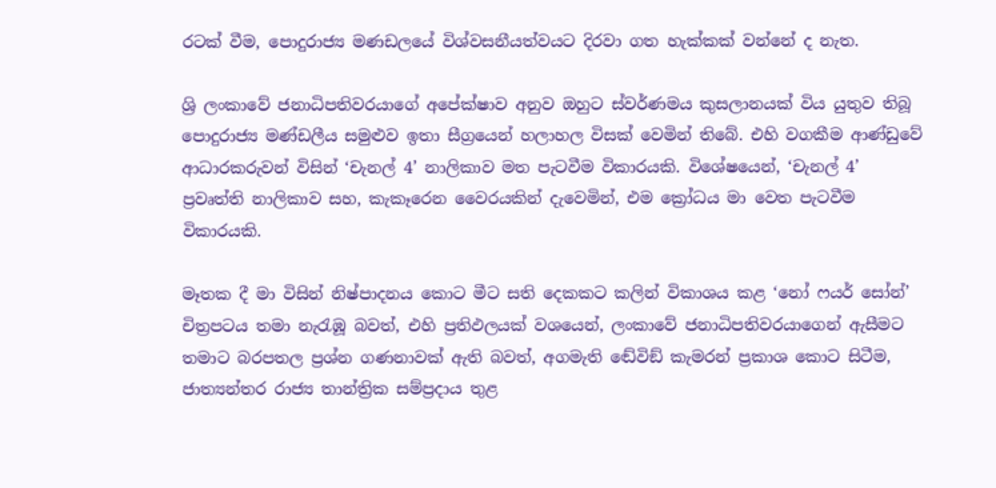රටක් වීම, පොදුරාජ්‍ය මණඩලයේ විශ්වසනීයත්වයට දිරවා ගත හැක්කක් වන්නේ ද නැත.

ශ්‍රි ලංකාවේ ජනාධිපතිවරයාගේ අපේක්ෂාව අනුව ඔහුට ස්වර්ණමය කුසලානයක් විය යුතුව තිබූ පොදුරාජ්‍ය මණ්ඩලීය සමුළුව ඉතා සීග්‍රයෙන් හලාහල විසක් වෙමින් තිබේ. එහි වගකීම ආණ්ඩුවේ ආධාරකරුවන් විසින් ‘චැනල් 4’ නාලිකාව මත පැටවීම විකාරයකි. විශේෂයෙන්, ‘චැනල් 4’ ප්‍රවෘත්ති නාලිකාව සහ, කැකෑරෙන වෛරයකින් දැවෙමින්, එම ක්‍රෝධය මා වෙත පැටවීම විකාරයකි.

මෑතක දී මා විසින් නිෂ්පාදනය කොට මීට සති දෙකකට කලින් විකාශය කළ ‘නෝ ෆයර් සෝන්’ චිත්‍රපටය තමා නැරැඹූ බවත්, එහි ප්‍රතිඵලයක් වශයෙන්, ලංකාවේ ජනාධිපතිවරයාගෙන් ඇසීමට තමාට බරපතල ප්‍රශ්න ගණනාවක් ඇති බවත්, අගමැති ඬේවිඞ් කැමරන් ප්‍රකාශ කොට සිටීම, ජාත්‍යන්තර රාජ්‍ය තාන්ත්‍රික සම්ප්‍රදාය තුළ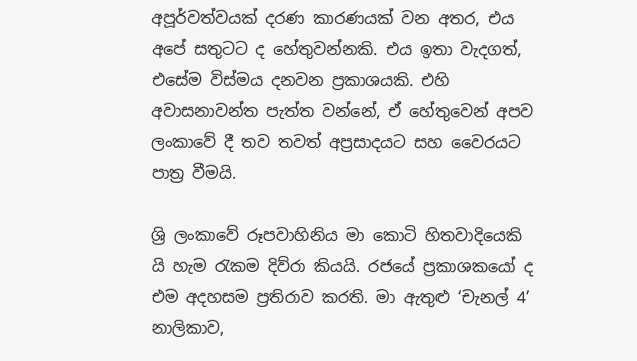අපූර්වත්වයක් දරණ කාරණයක් වන අතර, එය අපේ සතුටට ද හේතුවන්නකි. එය ඉතා වැදගත්, එසේම විස්මය දනවන ප්‍රකාශයකි. එහි අවාසනාවන්ත පැත්ත වන්නේ, ඒ හේතුවෙන් අපව ලංකාවේ දී තව තවත් අප්‍රසාදයට සහ වෛරයට පාත්‍ර වීමයි.

ශ්‍රි ලංකාවේ රූපවාහිනිය මා කොටි හිතවාදියෙකි යි හැම රැකම දිව්රා කියයි. රජයේ ප්‍රකාශකයෝ ද එම අදහසම ප්‍රතිරාව කරති. මා ඇතුළු ‘චැනල් 4’ නාලිකාව,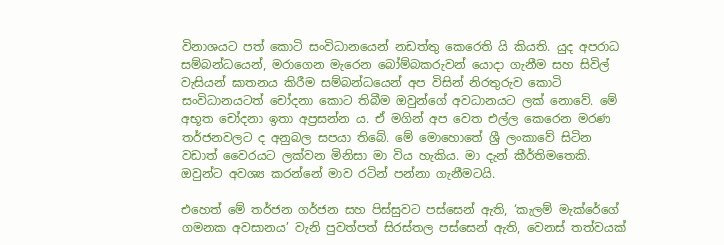විනාශයට පත් කොටි සංවිධානයෙන් නඩත්තු කෙරෙති යි කියති. යුද අපරාධ සම්බන්ධයෙන්, මරාගෙන මැරෙන බෝම්බකරුවන් යොදා ගැනීම සහ සිවිල් වැසියන් ඝාතනය කිරීම සම්බන්ධයෙන් අප විසින් නිරතුරුව කොටි සංවිධානයටත් චෝදනා කොට තිබීම ඔවුන්ගේ අවධානයට ලක් නොවේ. මේ අභූත චෝදනා ඉතා අප්‍රසන්න ය. ඒ මගින් අප වෙත එල්ල කෙරෙන මරණ තර්ජනවලට ද අනුබල සපයා තිබේ. මේ මොහොතේ ශ්‍රී ලංකාවේ සිටින වඩාත් වෛරයට ලක්වන මිනිසා මා විය හැකිය. මා දැන් කීර්තිමතෙකි. ඔවුන්ට අවශ්‍ය කරන්නේ මාව රටින් පන්නා ගැනීමටයි.

එහෙත් මේ තර්ජන ගර්ජන සහ පිස්සුවට පස්සෙන් ඇති, ‘කැලම් මැක්රේගේ ගමනක අවසානය’ වැනි පුවත්පත් සිරස්තල පස්සෙන් ඇති, වෙනස් තත්වයක්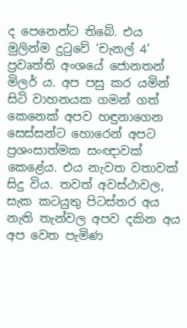ද පෙනෙන්ට තිබේ. එය මුලින්ම දුටුවේ ‘චැනල් 4’ ප්‍රවෘත්ති අංශයේ ජොනතන් මිලර් ය. අප පසු කර යමින් සිටි වාහනයක ගමන් ගත් කෙනෙක් අපව හඳුනාගෙන සෙස්සන්ට හොරෙන් අපට ප්‍රශංසාත්මක සංඥාවක් කෙළේය. එය නැවත වතාවක් සිදු විය. තවත් අවස්ථාවල, සැක කටයුතු පිටස්තර අය නැති තැන්වල අපව දකින අය අප වෙත පැමිණ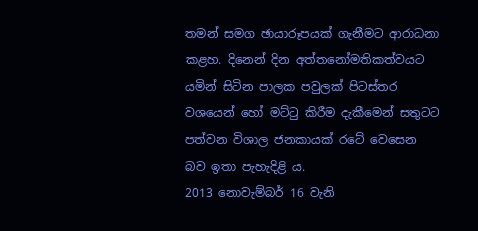තමන් සමග ඡායාරූපයක් ගැනීමට ආරාධනා කළහ. දිනෙන් දින අත්තනෝමතිකත්වයට යමින් සිටින පාලක පවුලක් පිටස්තර වශයෙන් හෝ මට්ටු කිරීම දැකීමෙන් සතුටට පත්වන විශාල ජනකායක් රටේ වෙසෙන බව ඉතා පැහැදිළි ය.
2013 නොවැම්බර් 16 වැනි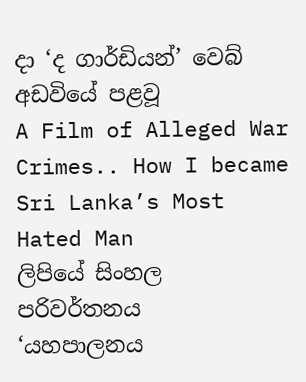දා ‘ද ගාර්ඩියන්’ වෙබ් අඩවියේ පළවූ
A Film of Alleged War Crimes.. How I became Sri Lanka’s Most Hated Man
ලිපියේ සිංහල පරිවර්තනය
‘යහපාලනය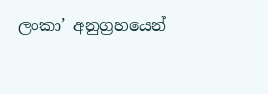ලංකා’ අනුග්‍රහයෙන්